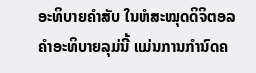ອະທິບາຍຄຳສັບ ໃນຫໍສະໝຸດດິຈິຕອລ
ຄຳອະທິບາຍລຸມ່ນີ້ ແມ່ນການກຳນົດຄ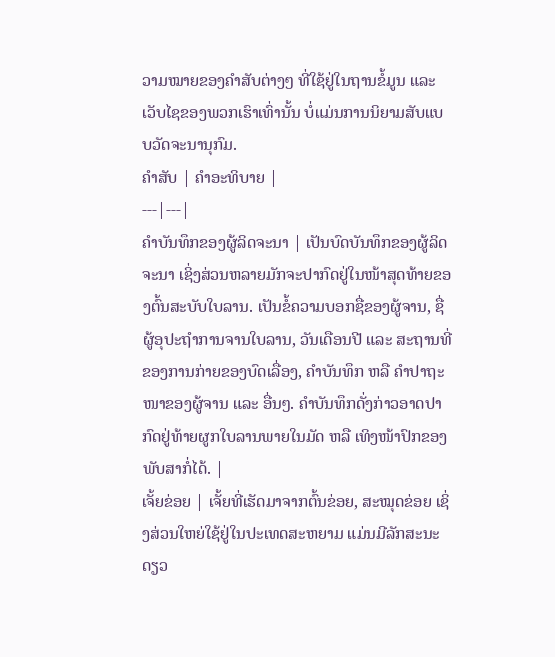ວາມໝາຍຂອງຄຳສັບຕ່າງໆ ທີ່ໃຊ້ຢູ່ໃນຖານຂໍ້ມູນ ແລະ ເວັບໄຊຂອງພວກເຮົາເທົ່ານັ້ນ ບໍ່ແມ່ນການນິຍາມສັບແບບວັດຈະນານຸກົມ.
ຄຳສັບ | ຄຳອະທິບາຍ |
---|---|
ຄຳບັນທຶກຂອງຜູ້ລິດຈະນາ | ເປັນບົດບັນທຶກຂອງຜູ້ລິດຈະນາ ເຊິ່ງສ່ວນຫລາຍມັກຈະປາກົດຢູ່ໃນໜ້າສຸດທ້າຍຂອງຕົ້ນສະບັບໃບລານ. ເປັນຂໍ້ຄວາມບອກຊື່ຂອງຜູ້ຈານ, ຊື່ຜູ້ອຸປະຖຳການຈານໃບລານ, ວັນເດືອນປີ ແລະ ສະຖານທີ່ຂອງການກ່າຍຂອງບົດເລື່ອງ, ຄຳບັນທຶກ ຫລື ຄຳປາຖະໜາຂອງຜູ້ຈານ ແລະ ອື່ນໆ. ຄຳບັນທຶກດັ່ງກ່າວອາດປາກົດຢູ່ທ້າຍຜູກໃບລານພາຍໃນມັດ ຫລື ເທິງໜ້າປົກຂອງພັບສາກໍ່ໄດ້. |
ເຈັ້ຍຂ່ອຍ | ເຈັ້ຍທີ່ເຮັດມາຈາກຕົ້ນຂ່ອຍ, ສະໝຸດຂ່ອຍ ເຊິ່ງສ່ວນໃຫຍ່ໃຊ້ຢູ່ໃນປະເທດສະຫຍາມ ແມ່ນມີລັກສະນະດຽວ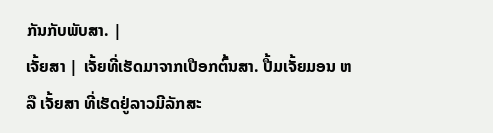ກັນກັບພັບສາ. |
ເຈັ້ຍສາ | ເຈັ້ຍທີ່ເຮັດມາຈາກເປືອກຕົ້ນສາ. ປື້ມເຈັ້ຍມອນ ຫລື ເຈັ້ຍສາ ທີ່ເຮັດຢູ່ລາວມີລັກສະ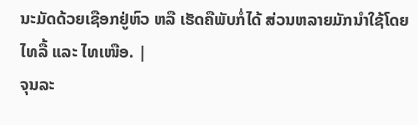ນະມັດດ້ວຍເຊືອກຢູ່ຫົວ ຫລື ເຮັດຄືພັບກໍ່ໄດ້ ສ່ວນຫລາຍມັກນຳໃຊ້ໂດຍ ໄທລື້ ແລະ ໄທເໜືອ. |
ຈຸນລະ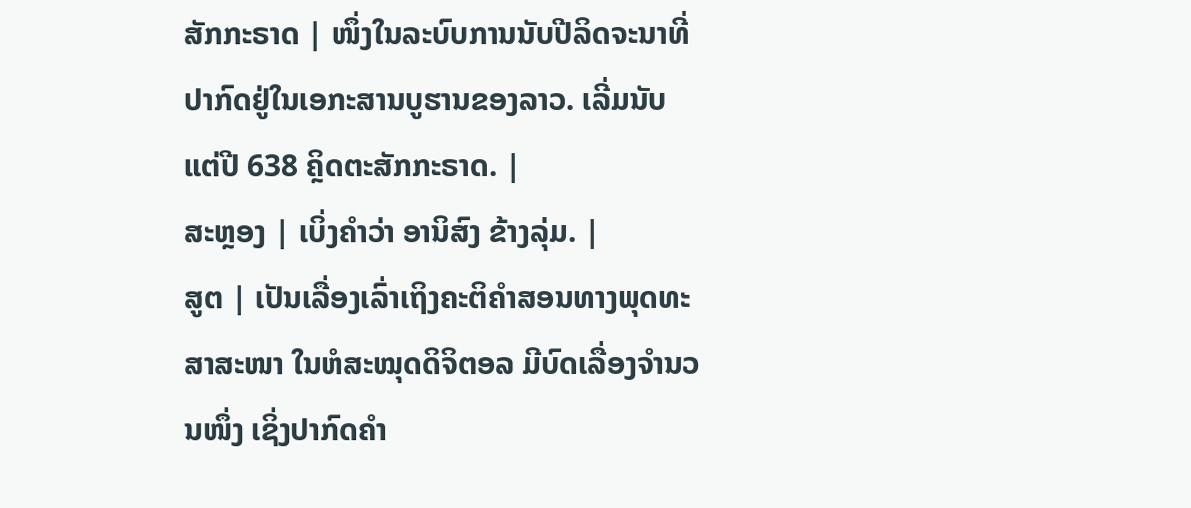ສັກກະຣາດ | ໜຶ່ງໃນລະບົບການນັບປີລິດຈະນາທີ່ປາກົດຢູ່ໃນເອກະສານບູຮານຂອງລາວ. ເລີ່ມນັບແຕ່ປີ 638 ຄຼິດຕະສັກກະຣາດ. |
ສະຫຼອງ | ເບິ່ງຄຳວ່າ ອານິສົງ ຂ້າງລຸ່ມ. |
ສູຕ | ເປັນເລື່ອງເລົ່າເຖິງຄະຕິຄຳສອນທາງພຸດທະສາສະໜາ ໃນຫໍສະໝຸດດິຈິຕອລ ມີບົດເລື່ອງຈຳນວນໜຶ່ງ ເຊິ່ງປາກົດຄຳ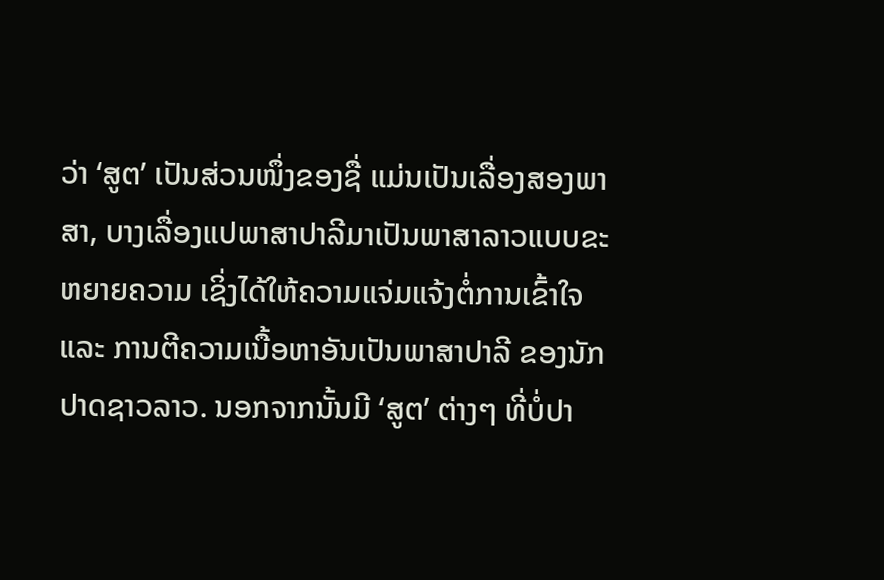ວ່າ ‘ສູຕ’ ເປັນສ່ວນໜຶ່ງຂອງຊື່ ແມ່ນເປັນເລື່ອງສອງພາສາ, ບາງເລື່ອງແປພາສາປາລີມາເປັນພາສາລາວແບບຂະຫຍາຍຄວາມ ເຊິ່ງໄດ້ໃຫ້ຄວາມແຈ່ມແຈ້ງຕໍ່ການເຂົ້າໃຈ ແລະ ການຕີຄວາມເນື້ອຫາອັນເປັນພາສາປາລີ ຂອງນັກປາດຊາວລາວ. ນອກຈາກນັ້ນມີ ‘ສູຕ’ ຕ່າງໆ ທີ່ບໍ່ປາ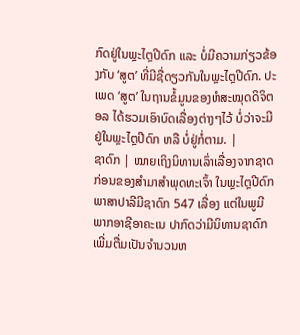ກົດຢູ່ໃນພຼະໄຕຼປີດົກ ແລະ ບໍ່ມີຄວາມກ່ຽວຂ້ອງກັບ ‘ສູຕ’ ທີ່ມີຊື່ດຽວກັນໃນພຼະໄຕຼປີດົກ. ປະເພດ ‘ສູຕ’ ໃນຖານຂໍ້ມູນຂອງຫໍສະໝຸດດິຈິຕອລ ໄດ້ຮວມເອົາບົດເລື່ອງຕ່າງໆໄວ້ ບໍ່ວ່າຈະມີຢູ່ໃນພຼະໄຕຼປີດົກ ຫລື ບໍ່ຢູ່ກໍ່ຕາມ. |
ຊາດົກ | ໝາຍເຖິງນິທານເລົ່າເລື່ອງຈາກຊາດກ່ອນຂອງສຳມາສຳພຸດທະເຈົ້າ ໃນພຼະໄຕຼປີດົກພາສາປາລີມີຊາດົກ 547 ເລື່ອງ ແຕ່ໃນພູມີພາກອາຊີອາຄະເນ ປາກົດວ່າມີນິທານຊາດົກເພີ່ມຕື່ມເປັນຈຳນວນຫ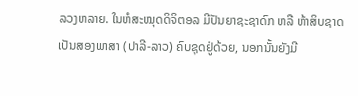ລວງຫລາຍ. ໃນຫໍສະໝຸດດິຈິຕອລ ມີປັນຍາຊະຊາດົກ ຫລື ຫ້າສິບຊາດ ເປັນສອງພາສາ (ປາລີ-ລາວ) ຄົບຊຸດຢູ່ດ້ວຍ, ນອກນັ້ນຍັງມີ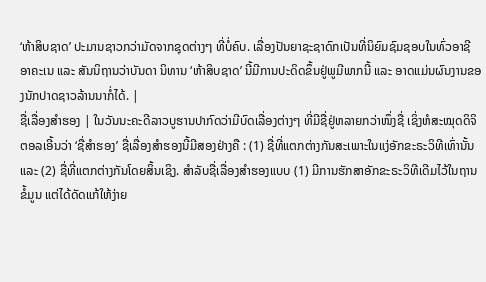‘ຫ້າສິບຊາດ’ ປະມານຊາວກວ່າມັດຈາກຊຸດຕ່າງໆ ທີ່ບໍ່ຄົບ. ເລື່ອງປັນຍາຊະຊາດົກເປັນທີ່ນິຍົມຊົມຊອບໃນທົ່ວອາຊີອາຄະເນ ແລະ ສັນນິຖານວ່າບັນດາ ນິທານ ‘ຫ້າສິບຊາດ’ ນີ້ມີການປະດິດຂຶ້ນຢູ່ພູມີພາກນີ້ ແລະ ອາດແມ່ນຜົນງານຂອງນັກປາດຊາວລ້ານນາກໍ່ໄດ້. |
ຊື່ເລື່ອງສຳຮອງ | ໃນວັນນະຄະດີລາວບູຮານປາກົດວ່າມີບົດເລື່ອງຕ່າງໆ ທີ່ມີຊື່ຢູ່ຫລາຍກວ່າໜຶ່ງຊື່ ເຊິ່ງຫໍສະໝຸດດິຈິຕອລເອີ້ນວ່າ ‘ຊື່ສຳຮອງ’ ຊື່ເລື່ອງສຳຮອງນີ້ມີສອງຢ່າງຄື : (1) ຊື່ທີ່ແຕກຕ່າງກັນສະເພາະໃນແງ່ອັກຂະຣະວິທີເທົ່ານັ້ນ ແລະ (2) ຊື່ທີ່ແຕກຕ່າງກັນໂດຍສິ້ນເຊິງ. ສຳລັບຊື່ເລື່ອງສຳຮອງແບບ (1) ມີການຮັກສາອັກຂະຣະວິທີເດີມໄວ້ໃນຖານຂໍ້ມູນ ແຕ່ໄດ້ດັດແກ້ໃຫ້ງ່າຍ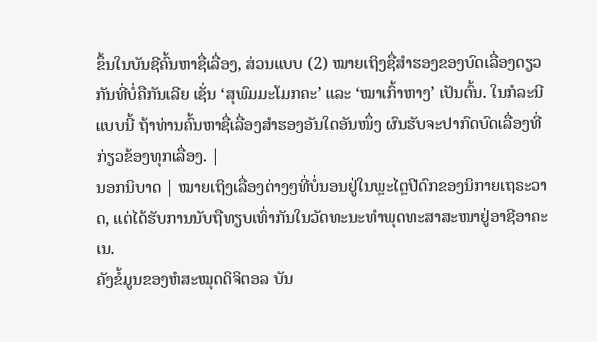ຂຶ້ນໃນບັນຊີຄົ້ນຫາຊື່ເລື່ອງ, ສ່ວນແບບ (2) ໝາຍເຖິງຊື່ສຳຮອງຂອງບົດເລື່ອງດຽວກັນທີ່ບໍ່ຄືກັນເລີຍ ເຊັ່ນ ‘ສຸພົມມະໂມກຄະ’ ແລະ ‘ໝາເກົ້າຫາງ’ ເປັນຕົ້ນ. ໃນກໍລະນີແບບນີ້ ຖ້າທ່ານຄົ້ນຫາຊື່ເລື່ອງສຳຮອງອັນໃດອັນໜຶ່ງ ຜົນຮັບຈະປາກົດບົດເລື່ອງທີ່ກ່ຽວຂ້ອງທຸກເລື່ອງ. |
ນອກນິບາດ | ໝາຍເຖິງເລື່ອງຕ່າງໆທີ່ບໍ່ນອນຢູ່ໃນພຼະໄຕຼປີດົກຂອງນິກາຍເຖຣະວາດ, ແຕ່ໄດ້ຮັບການນັບຖືທຽບເທົ່າກັນໃນວັດທະນະທຳພຸດທະສາສະໜາຢູ່ອາຊີອາຄະເນ.
ຄັງຂໍ້ມູນຂອງຫໍສະໝຸດດິຈິຕອລ ບັນ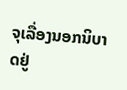ຈຸເລື່ອງນອກນິບາດຢູ່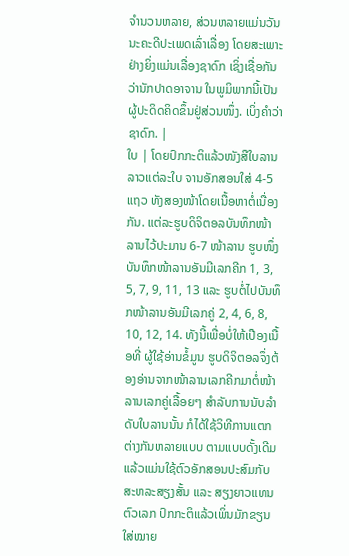ຈຳນວນຫລາຍ, ສ່ວນຫລາຍແມ່ນວັນນະຄະດີປະເພດເລົ່າເລື່ອງ ໂດຍສະເພາະຢ່າງຍິ່ງແມ່ນເລື່ອງຊາດົກ ເຊິ່ງເຊື່ອກັນວ່ານັກປາດອາຈານ ໃນພູມິພາກນີ້ເປັນຜູ້ປະດິດຄິດຂຶ້ນຢູ່ສ່ວນໜຶ່ງ. ເບິ່ງຄຳວ່າ ຊາດົກ. |
ໃບ | ໂດຍປົກກະຕິແລ້ວໜັງສືໃບລານລາວແຕ່ລະໃບ ຈານອັກສອນໃສ່ 4-5 ແຖວ ທັງສອງໜ້າໂດຍເນື້ອຫາຕໍ່ເນື່ອງກັນ. ແຕ່ລະຮູບດິຈິຕອລບັນທຶກໜ້າລານໄວ້ປະມານ 6-7 ໜ້າລານ ຮູບໜຶ່ງບັນທຶກໜ້າລານອັນມີເລກຄີກ 1, 3, 5, 7, 9, 11, 13 ແລະ ຮູບຕໍ່ໄປບັນທຶກໜ້າລານອັນມີເລກຄູ່ 2, 4, 6, 8, 10, 12, 14. ທັງນີ້ເພື່ອບໍ່ໃຫ້ເປືອງເນື້ອທີ່ ຜູ້ໃຊ້ອ່ານຂໍ້ມູນ ຮູບດິຈິຕອລຈຶ່ງຕ້ອງອ່ານຈາກໜ້າລານເລກຄີກມາຕໍ່ໜ້າລານເລກຄູ່ເລື້ອຍໆ ສຳລັບການນັບລຳດັບໃບລານນັ້ນ ກໍໄດ້ໃຊ້ວິທີການແຕກຕ່າງກັນຫລາຍແບບ ຕາມແບບດັ້ງເດີມແລ້ວແມ່ນໃຊ້ຕົວອັກສອນປະສົມກັບສະຫລະສຽງສັ້ນ ແລະ ສຽງຍາວແທນຕົວເລກ ປົກກະຕິແລ້ວເພິ່ນມັກຂຽນໃສ່ໝາຍ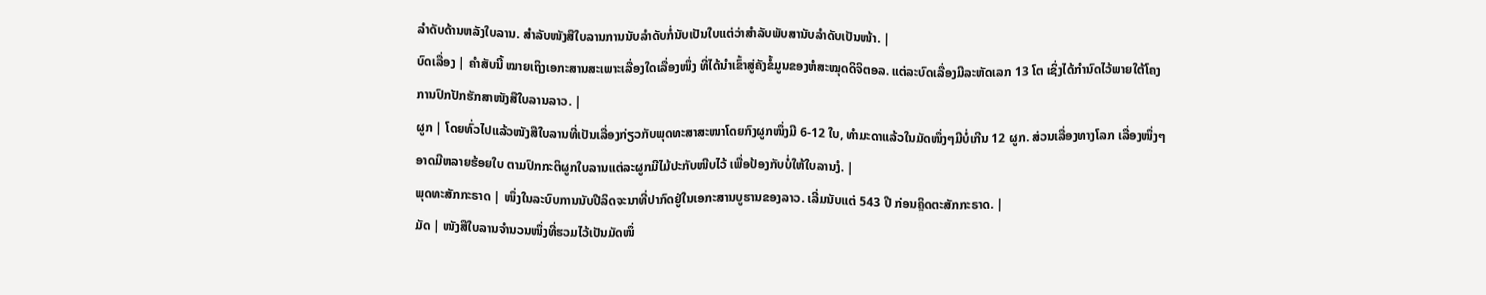ລຳດັບດ້ານຫລັງໃບລານ. ສຳລັບໜັງສືໃບລານການນັບລຳດັບກໍ່ນັບເປັນໃບແຕ່ວ່າສຳລັບພັບສານັບລຳດັບເປັນໜ້າ. |
ບົດເລື່ອງ | ຄຳສັບນີ້ ໝາຍເຖິງເອກະສານສະເພາະເລື່ອງໃດເລື່ອງໜຶ່ງ ທີ່ໄດ້ນຳເຂົ້າສູ່ຄັງຂໍ້ມູນຂອງຫໍສະໝຸດດິຈິຕອລ. ແຕ່ລະບົດເລື່ອງມີລະຫັດເລກ 13 ໂຕ ເຊິ່ງໄດ້ກຳນົດໄວ້ພາຍໃຕ້ໂຄງການປົກປັກຮັກສາໜັງສືໃບລານລາວ. |
ຜູກ | ໂດຍທົ່ວໄປແລ້ວໜັງສືໃບລານທີ່ເປັນເລື່ອງກ່ຽວກັບພຸດທະສາສະໜາໂດຍກົງຜູກໜຶ່ງມີ 6-12 ໃບ, ທຳມະດາແລ້ວໃນມັດໜຶ່ງໆມີບໍ່ເກີນ 12 ຜູກ. ສ່ວນເລື່ອງທາງໂລກ ເລື່ອງໜຶ່ງໆ ອາດມີຫລາຍຮ້ອຍໃບ ຕາມປົກກະຕິຜູກໃບລານແຕ່ລະຜູກມີໄມ້ປະກັບໜີບໄວ້ ເພື່ອປ້ອງກັບບໍ່ໃຫ້ໃບລານງໍ. |
ພຸດທະສັກກະຣາດ | ໜຶ່ງໃນລະບົບການນັບປີລິດຈະນາທີ່ປາກົດຢູ່ໃນເອກະສານບູຮານຂອງລາວ. ເລີ່ມນັບແຕ່ 543 ປີ ກ່ອນຄຼິດຕະສັກກະຣາດ. |
ມັດ | ໜັງສືໃບລານຈຳນວນໜຶ່ງທີ່ຮວມໄວ້ເປັນມັດໜຶ່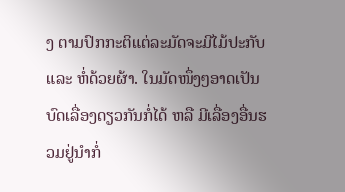ງ ຕາມປົກກະຕິແຕ່ລະມັດຈະມີໄມ້ປະກັບ ແລະ ຫໍ່ດ້ວຍຜ້າ. ໃນມັດໜຶ່ງໆອາດເປັນບົດເລື່ອງດຽວກັນກໍ່ໄດ້ ຫລື ມີເລື່ອງອື່ນຮວມຢູ່ນຳກໍ່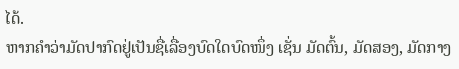ໄດ້.
ຫາກຄຳວ່າມັດປາກົດຢູ່ເປັນຊື່ເລື່ອງບົດໃດບົດໜຶ່ງ ເຊັ່ນ ມັດຕົ້ນ, ມັດສອງ, ມັດກາງ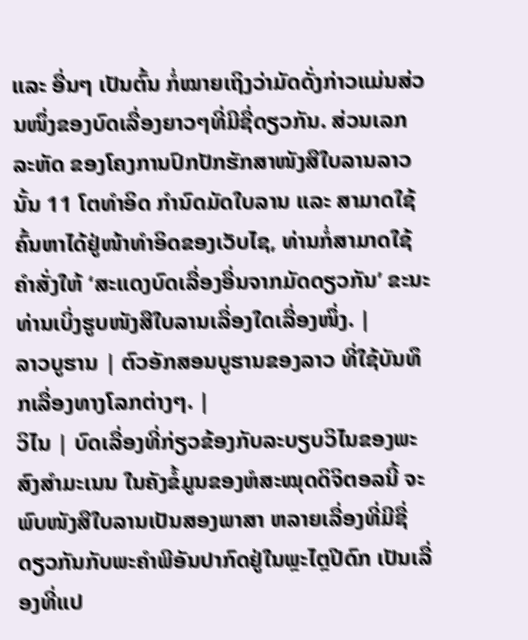ແລະ ອື່ນໆ ເປັນຕົ້ນ ກໍ່ໝາຍເຖິງວ່າມັດດັ່ງກ່າວແມ່ນສ່ວນໜຶ່ງຂອງບົດເລື່ອງຍາວໆທີ່ມີຊື່ດຽວກັນ. ສ່ວນເລກລະຫັດ ຂອງໂຄງການປົກປັກຮັກສາໜັງສືໃບລານລາວນັ້ນ 11 ໂຕທຳອິດ ກຳນົດມັດໃບລານ ແລະ ສາມາດໃຊ້ຄົ້ນຫາໄດ້ຢູ່ໜ້າທຳອິດຂອງເວັບໄຊ, ທ່ານກໍ່ສາມາດໃຊ້ຄຳສັ່ງໃຫ້ ‘ສະແດງບົດເລື່ອງອື່ນຈາກມັດດຽວກັນ’ ຂະນະທ່ານເບິ່ງຮູບໜັງສືໃບລານເລື່ອງໃດເລື່ອງໜຶ່ງ. |
ລາວບູຮານ | ຕົວອັກສອນບູຮານຂອງລາວ ທີ່ໃຊ້ບັນທຶກເລື່ອງທາງໂລກຕ່າງໆ. |
ວິໄນ | ບົດເລື່ອງທີ່ກ່ຽວຂ້ອງກັບລະບຽບວິໄນຂອງພະສົງສຳມະເນນ ໃນຄັງຂໍ້ມູນຂອງຫໍສະໝຸດດິຈິຕອລນີ້ ຈະພົບໜັງສືໃບລານເປັນສອງພາສາ ຫລາຍເລື່ອງທີ່ມີຊື່ດຽວກັນກັບພະຄຳພີອັນປາກົດຢູ່ໃນພຼະໄຕຼປີດົກ ເປັນເລື່ອງທີ່ແປ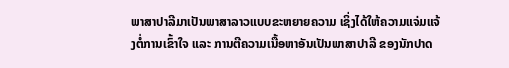ພາສາປາລີມາເປັນພາສາລາວແບບຂະຫຍາຍຄວາມ ເຊິ່ງໄດ້ໃຫ້ຄວາມແຈ່ມແຈ້ງຕໍ່ການເຂົ້າໃຈ ແລະ ການຕີຄວາມເນື້ອຫາອັນເປັນພາສາປາລີ ຂອງນັກປາດ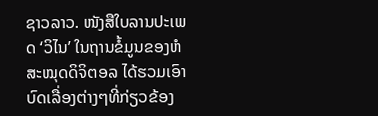ຊາວລາວ. ໜັງສືໃບລານປະເພດ ‘ວິໄນ’ ໃນຖານຂໍ້ມູນຂອງຫໍສະໝຸດດິຈິຕອລ ໄດ້ຮວມເອົາບົດເລື່ອງຕ່າງໆທີ່ກ່ຽວຂ້ອງ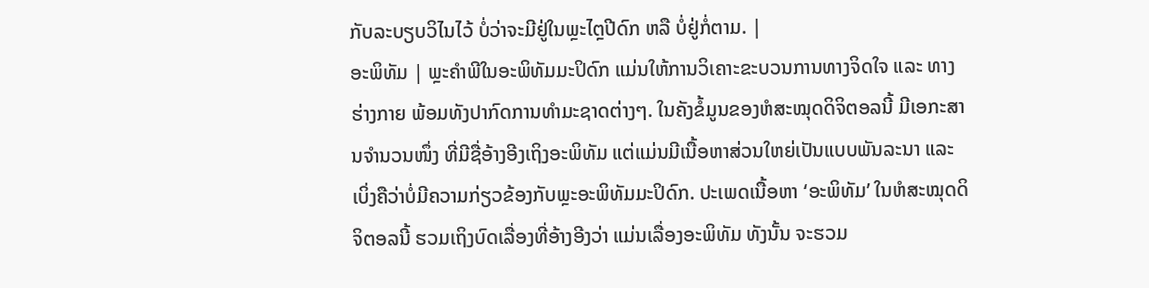ກັບລະບຽບວິໄນໄວ້ ບໍ່ວ່າຈະມີຢູ່ໃນພຼະໄຕຼປີດົກ ຫລື ບໍ່ຢູ່ກໍ່ຕາມ. |
ອະພິທັມ | ພຼະຄຳພີໃນອະພິທັມມະປິດົກ ແມ່ນໃຫ້ການວິເຄາະຂະບວນການທາງຈິດໃຈ ແລະ ທາງຮ່າງກາຍ ພ້ອມທັງປາກົດການທຳມະຊາດຕ່າງໆ. ໃນຄັງຂໍ້ມູນຂອງຫໍສະໝຸດດິຈິຕອລນີ້ ມີເອກະສານຈຳນວນໜຶ່ງ ທີ່ມີຊື່ອ້າງອີງເຖິງອະພິທັມ ແຕ່ແມ່ນມີເນື້ອຫາສ່ວນໃຫຍ່ເປັນແບບພັນລະນາ ແລະ ເບິ່ງຄືວ່າບໍ່ມີຄວາມກ່ຽວຂ້ອງກັບພຼະອະພິທັມມະປິດົກ. ປະເພດເນື້ອຫາ ‘ອະພິທັມ’ ໃນຫໍສະໝຸດດິຈິຕອລນີ້ ຮວມເຖິງບົດເລື່ອງທີ່ອ້າງອີງວ່າ ແມ່ນເລື່ອງອະພິທັມ ທັງນັ້ນ ຈະຮວມ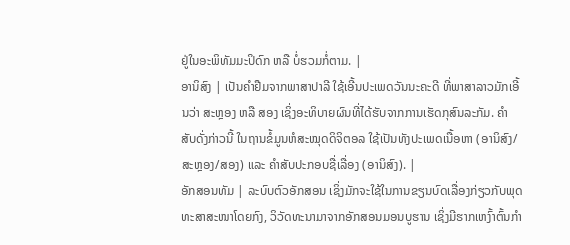ຢູ່ໃນອະພິທັມມະປິດົກ ຫລື ບໍ່ຮວມກໍ່ຕາມ. |
ອານິສົງ | ເປັນຄຳຢືມຈາກພາສາປາລີ ໃຊ້ເອີ້ນປະເພດວັນນະຄະດີ ທີ່ພາສາລາວມັກເອີ້ນວ່າ ສະຫຼອງ ຫລື ສອງ ເຊິ່ງອະທິບາຍຜົນທີ່ໄດ້ຮັບຈາກການເຮັດກຸສົນລະກັມ. ຄຳສັບດັ່ງກ່າວນີ້ ໃນຖານຂໍ້ມູນຫໍສະໝຸດດິຈິຕອລ ໃຊ້ເປັນທັງປະເພດເນື້ອຫາ (ອານິສົງ/ສະຫຼອງ/ສອງ) ແລະ ຄຳສັບປະກອບຊື່ເລື່ອງ (ອານິສົງ). |
ອັກສອນທັມ | ລະບົບຕົວອັກສອນ ເຊິ່ງມັກຈະໃຊ້ໃນການຂຽນບົດເລື່ອງກ່ຽວກັບພຸດທະສາສະໜາໂດຍກົງ, ວິວັດທະນາມາຈາກອັກສອນມອນບູຮານ ເຊິ່ງມີຮາກເຫງົ້າຕົ້ນກຳ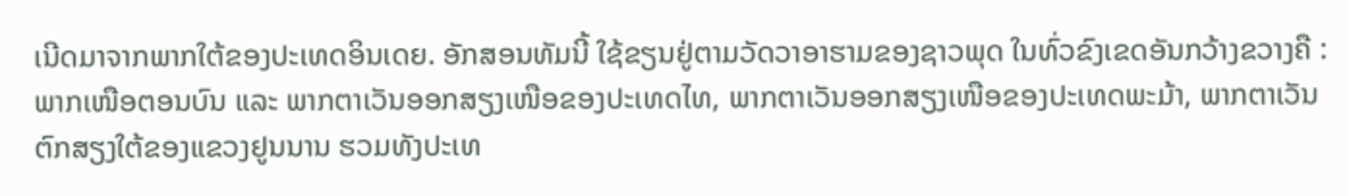ເນີດມາຈາກພາກໃຕ້ຂອງປະເທດອິນເດຍ. ອັກສອນທັມນີ້ ໃຊ້ຂຽນຢູ່ຕາມວັດວາອາຮາມຂອງຊາວພຸດ ໃນທົ່ວຂົງເຂດອັນກວ້າງຂວາງຄື : ພາກເໜືອຕອນບົນ ແລະ ພາກຕາເວັນອອກສຽງເໜືອຂອງປະເທດໄທ, ພາກຕາເວັນອອກສຽງເໜືອຂອງປະເທດພະມ້າ, ພາກຕາເວັນຕົກສຽງໃຕ້ຂອງແຂວງຢູນນານ ຮວມທັງປະເທ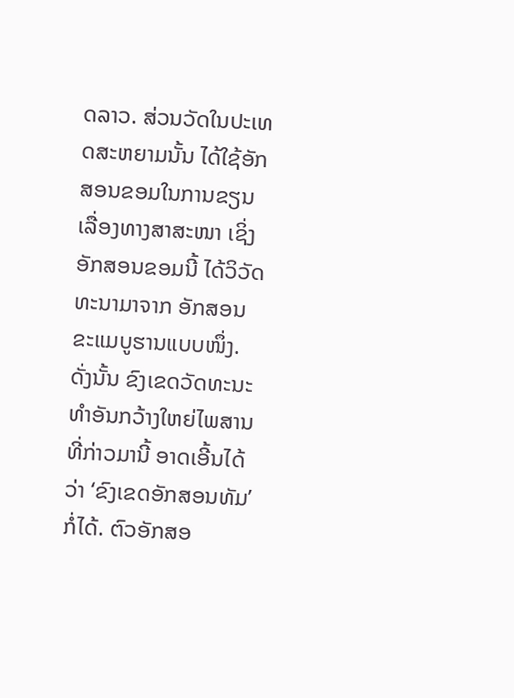ດລາວ. ສ່ວນວັດໃນປະເທດສະຫຍາມນັ້ນ ໄດ້ໃຊ້ອັກສອນຂອມໃນການຂຽນເລື່ອງທາງສາສະໜາ ເຊິ່ງອັກສອນຂອມນີ້ ໄດ້ວິວັດທະນາມາຈາກ ອັກສອນຂະແມບູຮານແບບໜຶ່ງ. ດັ່ງນັ້ນ ຂົງເຂດວັດທະນະທຳອັນກວ້າງໃຫຍ່ໄພສານທີ່ກ່າວມານີ້ ອາດເອີ້ນໄດ້ວ່າ ‘ຂົງເຂດອັກສອນທັມ’ ກໍ່ໄດ້. ຕົວອັກສອ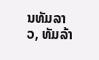ນທັມລາວ, ທັມລ້າ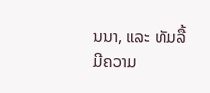ນນາ, ແລະ ທັມລື້ ມີຄວາມ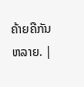ຄ້າຍຄືກັນຫລາຍ. |